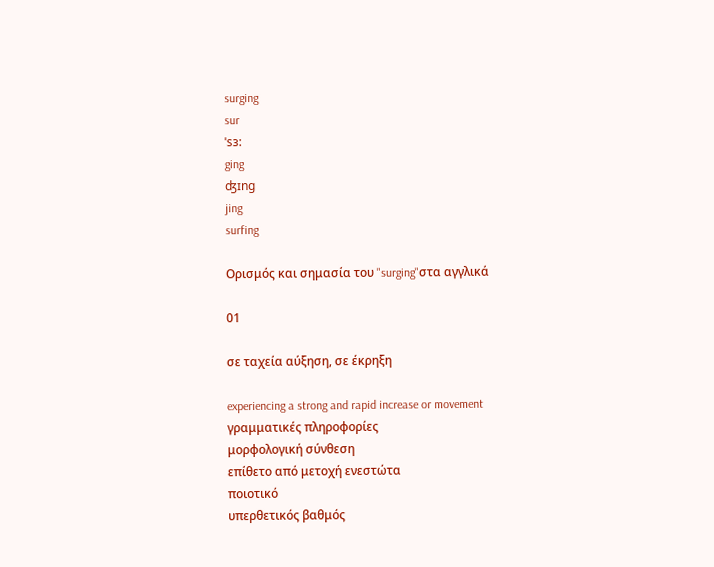surging
sur
ˈsɜ:
ging
ʤɪng
jing
surfing

Ορισμός και σημασία του "surging"στα αγγλικά

01

σε ταχεία αύξηση, σε έκρηξη

experiencing a strong and rapid increase or movement
γραμματικές πληροφορίες
μορφολογική σύνθεση
επίθετο από μετοχή ενεστώτα
ποιοτικό
υπερθετικός βαθμός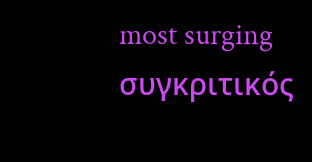most surging
συγκριτικός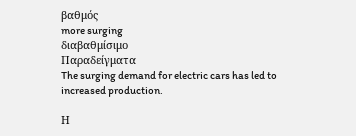βαθμός
more surging
διαβαθμίσιμο
Παραδείγματα
The surging demand for electric cars has led to increased production.

Η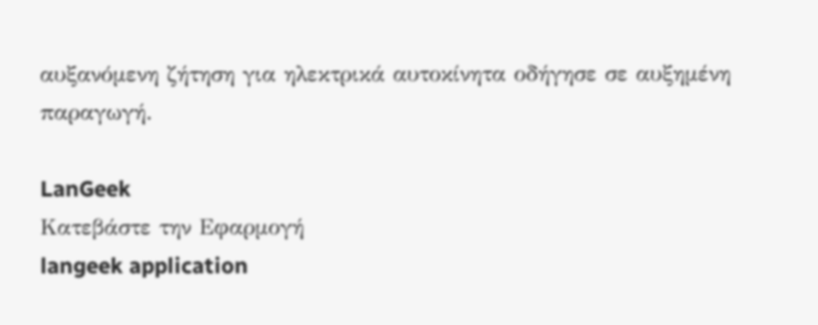αυξανόμενη ζήτηση για ηλεκτρικά αυτοκίνητα οδήγησε σε αυξημένη παραγωγή.

LanGeek
Κατεβάστε την Εφαρμογή
langeek application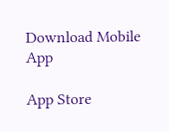Download Mobile App

App Store